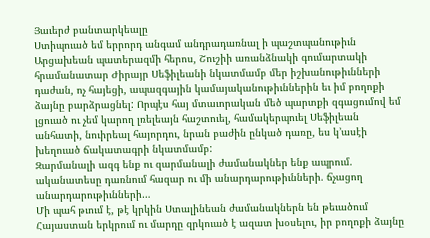Յաւերժ բանտարկեալը
Ստիպուած եմ երրորդ անգամ անդրադառնալ ի պաշտպանութիւն Արցախեան պատերազմի հերոս, Շուշիի առանձնակի գումարտակի հրամանատար Ժիրայր Սեֆիլեանի նկատմամբ մեր իշխանութիւնների դաժան, ոչ հայեցի, ապազգային կամայականութիւններին եւ իմ բողոքի ձայնը բարձրացնել: Որպէս հայ մտաւորական մեծ պարտքի զգացումով եմ լցուած ու չեմ կարող լռելեայն հաշտուել, համակերպուել Սեֆիլեան անհատի, նուիրեալ հայորդու, նրան բաժին ընկած դառը, ես կ’ասէի խեղուած ճակատագրի նկատմամբ:
Զարմանալի ազգ ենք ու զարմանալի ժամանակներ ենք ապրում. ականատեսը դառնում հազար ու մի անարդարութիւնների. ճչացող անարդարութիւնների…
Մի պահ թւում է, թէ կրկին Ստալինեան ժամանակներն են թեւածում Հայաստան երկրում ու մարդը զրկուած է ազատ խօսելու, իր բողոքի ձայնը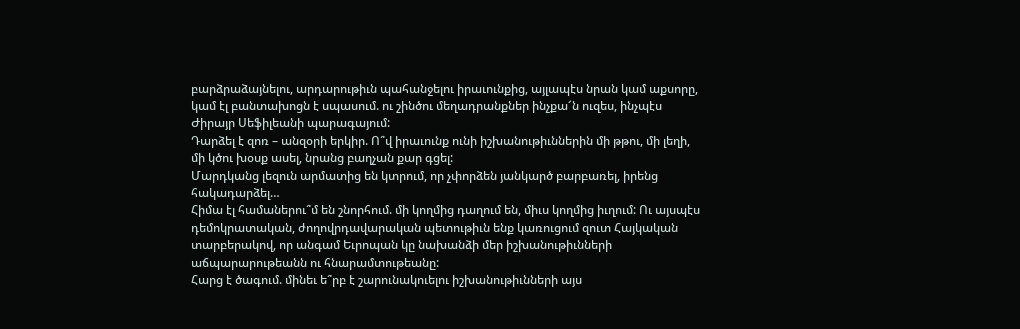բարձրաձայնելու, արդարութիւն պահանջելու իրաւունքից, այլապէս նրան կամ աքսորը, կամ էլ բանտախոցն է սպասում. ու շինծու մեղադրանքներ ինչքա՜ն ուզես, ինչպէս Ժիրայր Սեֆիլեանի պարագայում:
Դարձել է զոռ – անզօրի երկիր. Ո՞վ իրաւունք ունի իշխանութիւններին մի թթու, մի լեղի, մի կծու խօսք ասել, նրանց բաղչան քար գցել:
Մարդկանց լեզուն արմատից են կտրում, որ չփորձեն յանկարծ բարբառել, իրենց հակադարձել…
Հիմա էլ համաներու՞մ են շնորհում. մի կողմից դաղում են, միւս կողմից իւղում: Ու այսպէս դեմոկրատական, ժողովրդավարական պետութիւն ենք կառուցում զուտ Հայկական տարբերակով, որ անգամ Եւրոպան կը նախանձի մեր իշխանութիւնների աճպարարութեանն ու հնարամտութեանը:
Հարց է ծագում. մինեւ ե՞րբ է շարունակուելու իշխանութիւնների այս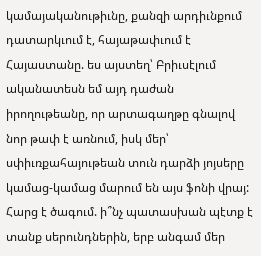կամայականութիւնը, քանզի արդիւնքում դատարկւում է, հայաթափւում է Հայաստանը. ես այստեղ՝ Բրիւսէլում ականատեսն եմ այդ դաժան իրողութեանը, որ արտագաղթը գնալով նոր թափ է առնում, իսկ մեր՝ սփիւռքահայութեան տուն դարձի յոյսերը կամաց-կամաց մարում են այս ֆոնի վրայ:
Հարց է ծագում. ի՞նչ պատասխան պէտք է տանք սերունդներին, երբ անգամ մեր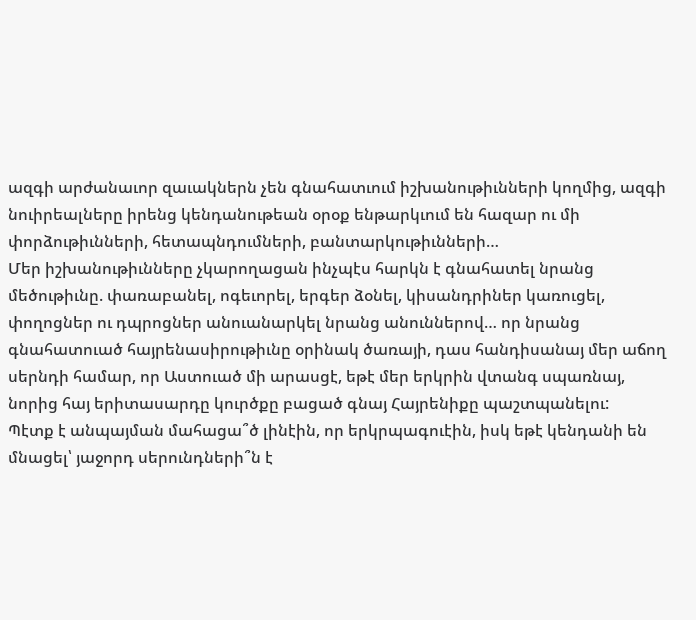ազգի արժանաւոր զաւակներն չեն գնահատւում իշխանութիւնների կողմից, ազգի նուիրեալները իրենց կենդանութեան օրօք ենթարկւում են հազար ու մի փորձութիւնների, հետապնդումների, բանտարկութիւնների…
Մեր իշխանութիւնները չկարողացան ինչպէս հարկն է գնահատել նրանց մեծութիւնը. փառաբանել, ոգեւորել, երգեր ձօնել, կիսանդրիներ կառուցել, փողոցներ ու դպրոցներ անուանարկել նրանց անուններով… որ նրանց գնահատուած հայրենասիրութիւնը օրինակ ծառայի, դաս հանդիսանայ մեր աճող սերնդի համար, որ Աստուած մի արասցէ, եթէ մեր երկրին վտանգ սպառնայ, նորից հայ երիտասարդը կուրծքը բացած գնայ Հայրենիքը պաշտպանելու:
Պէտք է անպայման մահացա՞ծ լինէին, որ երկրպագուէին, իսկ եթէ կենդանի են մնացել՝ յաջորդ սերունդների՞ն է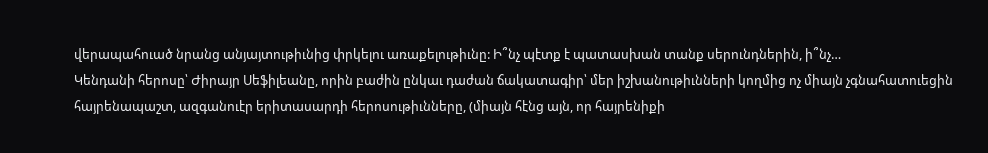վերապահուած նրանց անյայտութիւնից փրկելու առաքելութիւնը: Ի՞նչ պէտք է պատասխան տանք սերունդներին, ի՞նչ…
Կենդանի հերոսը՝ Ժիրայր Սեֆիլեանը, որին բաժին ընկաւ դաժան ճակատագիր՝ մեր իշխանութիւնների կողմից ոչ միայն չգնահատուեցին հայրենապաշտ, ազգանուէր երիտասարդի հերոսութիւնները, (միայն հէնց այն, որ հայրենիքի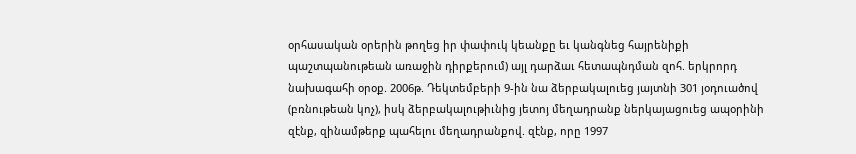օրհասական օրերին թողեց իր փափուկ կեանքը եւ կանգնեց հայրենիքի պաշտպանութեան առաջին դիրքերում) այլ դարձաւ հետապնդման զոհ. երկրորդ նախագահի օրօք. 2006թ. Դեկտեմբերի 9-ին նա ձերբակալուեց յայտնի 301 յօդուածով (բռնութեան կոչ), իսկ ձերբակալութիւնից յետոյ մեղադրանք ներկայացուեց ապօրինի զէնք, զինամթերք պահելու մեղադրանքով. զէնք, որը 1997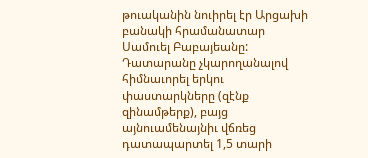թուականին նուիրել էր Արցախի բանակի հրամանատար Սամուել Բաբայեանը:
Դատարանը չկարողանալով հիմնաւորել երկու փաստարկները (զէնք զինամթերք), բայց այնուամենայնիւ վճռեց դատապարտել 1,5 տարի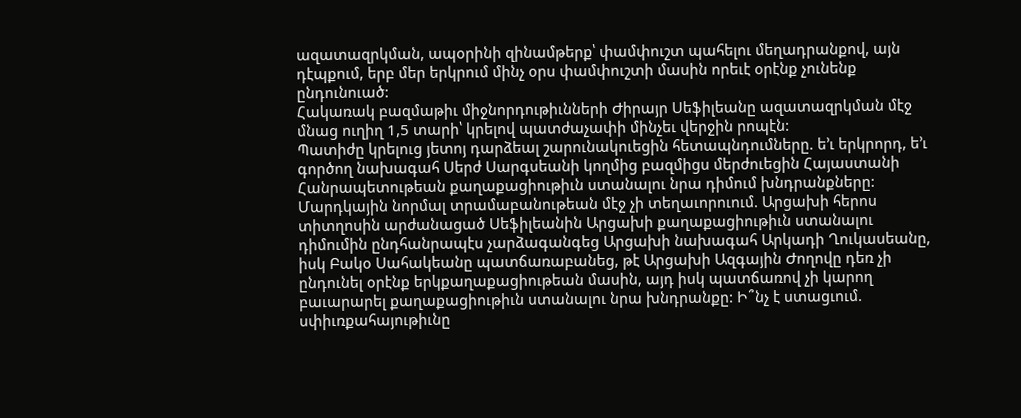ազատազրկման, ապօրինի զինամթերք՝ փամփուշտ պահելու մեղադրանքով, այն դէպքում, երբ մեր երկրում մինչ օրս փամփուշտի մասին որեւէ օրէնք չունենք ընդունուած:
Հակառակ բազմաթիւ միջնորդութիւնների Ժիրայր Սեֆիլեանը ազատազրկման մէջ մնաց ուղիղ 1,5 տարի՝ կրելով պատժաչափի մինչեւ վերջին րոպէն:
Պատիժը կրելուց յետոյ դարձեալ շարունակուեցին հետապնդումները. ե’ւ երկրորդ, ե’ւ գործող նախագահ Սերժ Սարգսեանի կողմից բազմիցս մերժուեցին Հայաստանի Հանրապետութեան քաղաքացիութիւն ստանալու նրա դիմում խնդրանքները:
Մարդկային նորմալ տրամաբանութեան մէջ չի տեղաւորուում. Արցախի հերոս տիտղոսին արժանացած Սեֆիլեանին Արցախի քաղաքացիութիւն ստանալու դիմումին ընդհանրապէս չարձագանգեց Արցախի նախագահ Արկադի Ղուկասեանը, իսկ Բակօ Սահակեանը պատճառաբանեց, թէ Արցախի Ազգային Ժողովը դեռ չի ընդունել օրէնք երկքաղաքացիութեան մասին, այդ իսկ պատճառով չի կարող բաւարարել քաղաքացիութիւն ստանալու նրա խնդրանքը: Ի՞նչ է ստացւում. սփիւռքահայութիւնը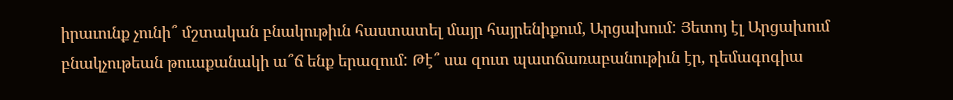իրաւունք չունի՞ մշտական բնակութիւն հաստատել մայր հայրենիքում, Արցախում: Յետոյ էլ Արցախում բնակչութեան թուաքանակի ա՞ճ ենք երազում: Թէ՞ սա զուտ պատճառաբանութիւն էր, դեմագոգիա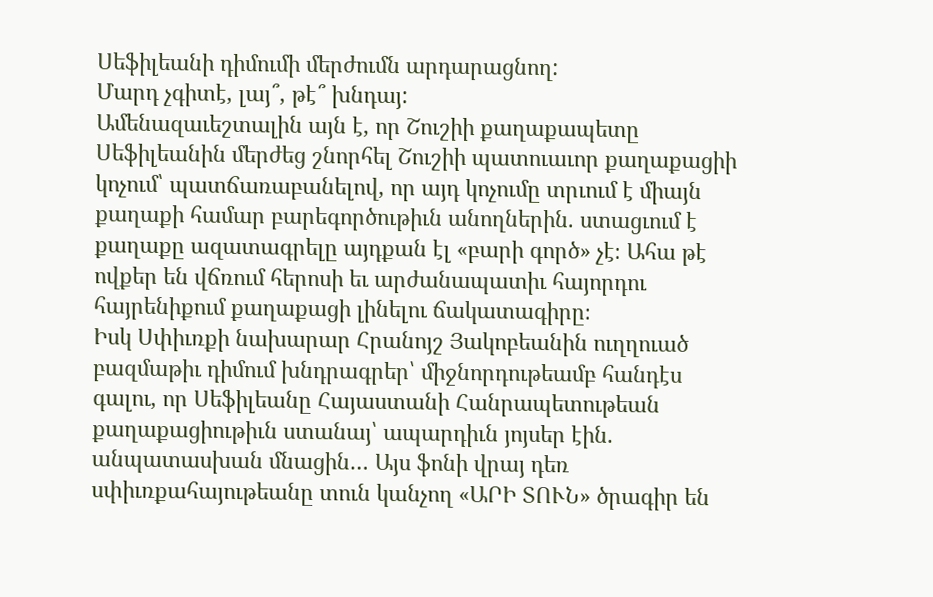Սեֆիլեանի դիմումի մերժումն արդարացնող:
Մարդ չգիտէ, լայ՞, թէ՞ խնդայ:
Ամենազաւեշտալին այն է, որ Շուշիի քաղաքապետը Սեֆիլեանին մերժեց շնորհել Շուշիի պատուաւոր քաղաքացիի կոչում՝ պատճառաբանելով, որ այդ կոչումը տրւում է միայն քաղաքի համար բարեգործութիւն անողներին. ստացւում է քաղաքը ազատագրելը այդքան էլ «բարի գործ» չէ։ Ահա թէ ովքեր են վճռում հերոսի եւ արժանապատիւ հայորդու հայրենիքում քաղաքացի լինելու ճակատագիրը։
Իսկ Սփիւռքի նախարար Հրանոյշ Յակոբեանին ուղղուած բազմաթիւ դիմում խնդրագրեր՝ միջնորդութեամբ հանդէս գալու, որ Սեֆիլեանը Հայաստանի Հանրապետութեան քաղաքացիութիւն ստանայ՝ ապարդիւն յոյսեր էին. անպատասխան մնացին… Այս ֆոնի վրայ դեռ սփիւռքահայութեանը տուն կանչող «ԱՐԻ ՏՈՒՆ» ծրագիր են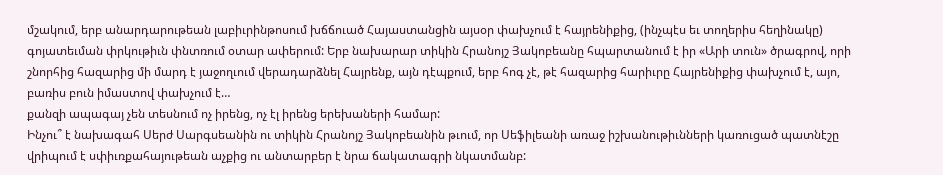մշակում, երբ անարդարութեան լաբիւրինթոսում խճճուած Հայաստանցին այսօր փախչում է հայրենիքից, (ինչպէս եւ տողերիս հեղինակը) գոյատեւման փրկութիւն փնտռում օտար ափերում: Երբ նախարար տիկին Հրանոյշ Յակոբեանը հպարտանում է իր «Արի տուն» ծրագրով, որի շնորհից հազարից մի մարդ է յաջողւում վերադարձնել Հայրենք, այն դէպքում, երբ հոգ չէ, թէ հազարից հարիւրը Հայրենիքից փախչում է, այո, բառիս բուն իմաստով փախչում է…
քանզի ապագայ չեն տեսնում ոչ իրենց, ոչ էլ իրենց երեխաների համար:
Ինչու՞ է նախագահ Սերժ Սարգսեանին ու տիկին Հրանոյշ Յակոբեանին թւում, որ Սեֆիլեանի առաջ իշխանութիւնների կառուցած պատնէշը վրիպում է սփիւռքահայութեան աչքից ու անտարբեր է նրա ճակատագրի նկատմանբ: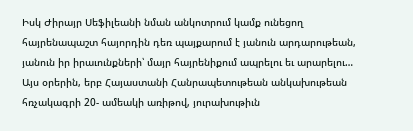Իսկ Ժիրայր Սեֆիլեանի նման անկոտրում կամք ունեցող հայրենապաշտ հայորդին դեռ պայքարում է յանուն արդարութեան, յանուն իր իրաւունքների՝ մայր հայրենիքում ապրելու եւ արարելու…
Այս օրերին, երբ Հայաստանի Հանրապետութեան անկախութեան հռչակագրի 20- ամեակի առիթով, յուրախութիւն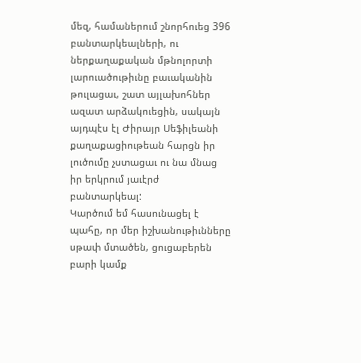մեզ, համաներում շնորհուեց 396 բանտարկեալների, ու ներքաղաքական մթնոլորտի լարուածութիւնը բաւականին թուլացաւ, շատ այլախոհներ ազատ արձակուեցին, սակայն այդպէս էլ Ժիրայր Սեֆիլեանի քաղաքացիութեան հարցն իր լուծումը չստացաւ ու նա մնաց իր երկրում յաւէրժ բանտարկեալ:
Կարծում եմ հասունացել է պահը, որ մեր իշխանութիւնները սթափ մտածեն, ցուցաբերեն բարի կամք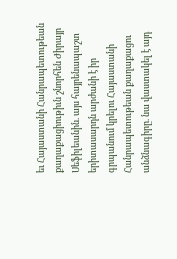եւ Հայաստանի Հանրապետութեան քաղաքացիութիւն շնորհեն Ժիրայր Սեֆիլեանին. այս հայրենապաշտ երիտասարդն արժանի է իր գրպանում կրելու Հայաստանի Հանրապետութեան քաղաքացու անձնագիրը. նա վաստակել է այդ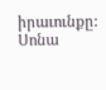իրաւունքը:
Սոնա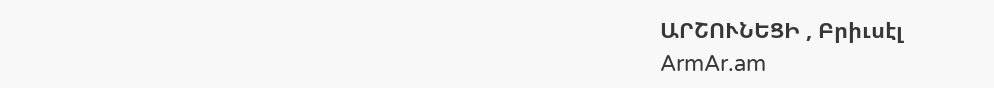ԱՐՇՈՒՆԵՑԻ , Բրիւսէլ
ArmAr.am